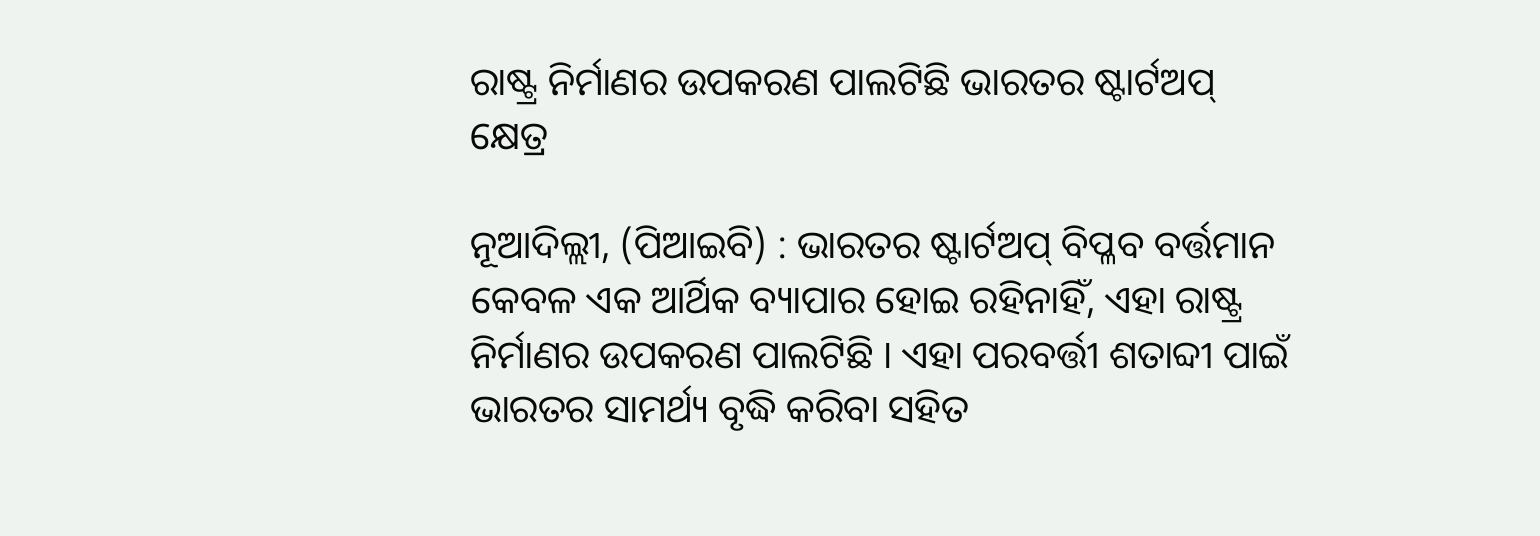ରାଷ୍ଟ୍ର ନିର୍ମାଣର ଉପକରଣ ପାଲଟିଛି ଭାରତର ଷ୍ଟାର୍ଟଅପ୍ କ୍ଷେତ୍ର

ନୂଆଦିଲ୍ଲୀ, (ପିଆଇବି) : ଭାରତର ଷ୍ଟାର୍ଟଅପ୍ ବିପ୍ଳବ ବର୍ତ୍ତମାନ କେବଳ ଏକ ଆର୍ଥିକ ବ୍ୟାପାର ହୋଇ ରହିନାହିଁ, ଏହା ରାଷ୍ଟ୍ର ନିର୍ମାଣର ଉପକରଣ ପାଲଟିଛି । ଏହା ପରବର୍ତ୍ତୀ ଶତାବ୍ଦୀ ପାଇଁ ଭାରତର ସାମର୍ଥ୍ୟ ବୃଦ୍ଧି କରିବା ସହିତ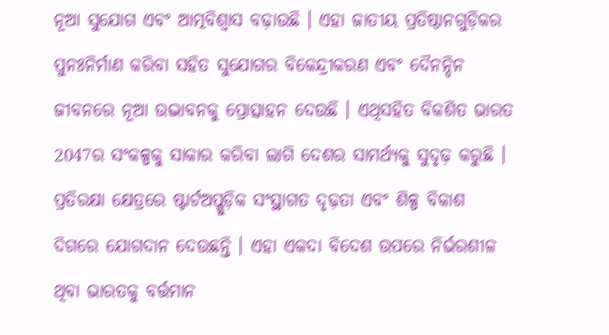ନୂଆ ସୁଯୋଗ ଏବଂ ଆତ୍ମବିଶ୍ୱାସ ବଢ଼ାଉଛି । ଏହା ଜାତୀୟ ପ୍ରତିଷ୍ଠାନଗୁଡ଼ିକର ପୁନଃନିର୍ମାଣ କରିବା ସହିତ ସୁଯୋଗର ବିକେନ୍ଦ୍ରୀକରଣ ଏବଂ ଦୈନନ୍ଦିନ ଜୀବନରେ ନୂଆ ଉଦ୍ଭାବନକୁ ପ୍ରୋତ୍ସାହନ ଦେଉଛି । ଏଥିସହିତ ବିକଶିତ ଭାରତ 2047ର ସଂକଳ୍ପକୁ ସାକାର କରିବା ଲାଗି ଦେଶର ସାମର୍ଥ୍ୟକୁ ସୁଦୃଢ଼ କରୁଛି ।
ପ୍ରତିରକ୍ଷା କ୍ଷେତ୍ରରେ ଷ୍ଟାର୍ଟଅପ୍ଗୁଡ଼ିକ ସଂସ୍ଥାଗତ ଦୃଢ଼ତା ଏବଂ ଶିଳ୍ପ ବିକାଶ ଦିଗରେ ଯୋଗଦାନ ଦେଉଛନ୍ତି । ଏହା ଏକଦା ବିଦେଶ ଉପରେ ନିର୍ଭରଶୀଳ ଥିବା ଭାରତକୁ ବର୍ତ୍ତମାନ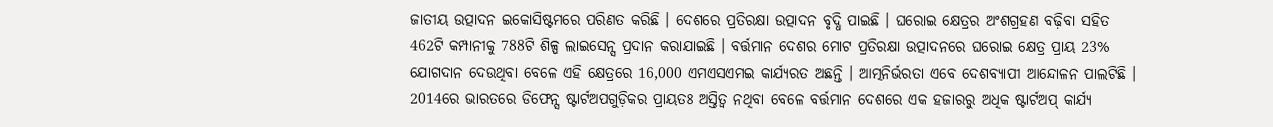ଜାତୀୟ ଉତ୍ପାଦନ ଇକୋସିଷ୍ଟମରେ ପରିଣତ କରିଛି । ଦେଶରେ ପ୍ରତିରକ୍ଷା ଉତ୍ପାଦନ ବୃଦ୍ଧି ପାଇଛି । ଘରୋଇ କ୍ଷେତ୍ରର ଅଂଶଗ୍ରହଣ ବଢ଼ିବା ସହିତ 462ଟି କମ୍ପାନୀକୁ 788ଟି ଶିଳ୍ପ ଲାଇସେନ୍ସ ପ୍ରଦାନ କରାଯାଇଛି । ବର୍ତ୍ତମାନ ଦେଶର ମୋଟ ପ୍ରତିରକ୍ଷା ଉତ୍ପାଦନରେ ଘରୋଇ କ୍ଷେତ୍ର ପ୍ରାୟ 23% ଯୋଗଦାନ ଦେଉଥିବା ବେଳେ ଏହି କ୍ଷେତ୍ରରେ 16,000 ଏମଏସଏମଇ କାର୍ଯ୍ୟରତ ଅଛନ୍ତି । ଆତ୍ମନିର୍ଭରତା ଏବେ ଦେଶବ୍ୟାପୀ ଆନ୍ଦୋଳନ ପାଲଟିଛି । 2014ରେ ଭାରତରେ ଡିଫେନ୍ସ ଷ୍ଟାର୍ଟଅପଗୁଡ଼ିକର ପ୍ରାୟତଃ ଅସ୍ତିତ୍ୱ ନଥିବା ବେଳେ ବର୍ତ୍ତମାନ ଦେଶରେ ଏକ ହଜାରରୁ ଅଧିକ ଷ୍ଟାର୍ଟଅପ୍ କାର୍ଯ୍ୟ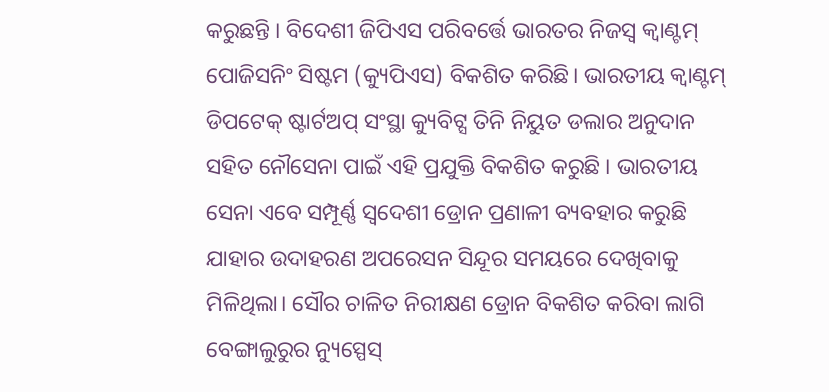କରୁଛନ୍ତି । ବିଦେଶୀ ଜିପିଏସ ପରିବର୍ତ୍ତେ ଭାରତର ନିଜସ୍ୱ କ୍ୱାଣ୍ଟମ୍ ପୋଜିସନିଂ ସିଷ୍ଟମ (କ୍ୟୁପିଏସ) ବିକଶିତ କରିଛି। ଭାରତୀୟ କ୍ୱାଣ୍ଟମ୍ ଡିପଟେକ୍ ଷ୍ଟାର୍ଟଅପ୍ ସଂସ୍ଥା କ୍ୟୁବିଟ୍ସ ତିନି ନିୟୁତ ଡଲାର ଅନୁଦାନ ସହିତ ନୌସେନା ପାଇଁ ଏହି ପ୍ରଯୁକ୍ତି ବିକଶିତ କରୁଛି । ଭାରତୀୟ ସେନା ଏବେ ସମ୍ପୂର୍ଣ୍ଣ ସ୍ୱଦେଶୀ ଡ୍ରୋନ ପ୍ରଣାଳୀ ବ୍ୟବହାର କରୁଛି ଯାହାର ଉଦାହରଣ ଅପରେସନ ସିନ୍ଦୂର ସମୟରେ ଦେଖିବାକୁ ମିଳିଥିଲା। ସୌର ଚାଳିତ ନିରୀକ୍ଷଣ ଡ୍ରୋନ ବିକଶିତ କରିବା ଲାଗି ବେଙ୍ଗାଲୁରୁର ନ୍ୟୁସ୍ପେସ୍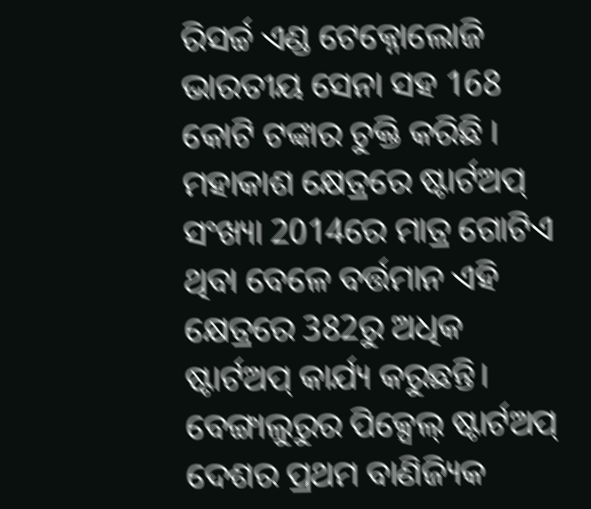ରିସର୍ଚ୍ଚ ଏଣ୍ଡ ଟେକ୍ନୋଲୋଜି ଭାରତୀୟ ସେନା ସହ 168 କୋଟି ଟଙ୍କାର ଚୁକ୍ତି କରିଛି । ମହାକାଶ କ୍ଷେତ୍ରରେ ଷ୍ଟାର୍ଟଅପ୍ ସଂଖ୍ୟା 2014ରେ ମାତ୍ର ଗୋଟିଏ ଥିବା ବେଳେ ବର୍ତ୍ତମାନ ଏହି କ୍ଷେତ୍ରରେ 382ରୁ ଅଧିକ ଷ୍ଟାର୍ଟଅପ୍ କାର୍ଯ୍ୟ କରୁଛନ୍ତି। ବେଙ୍ଗାଲୁରୁର ପିକ୍ସେଲ୍ ଷ୍ଟାର୍ଟଅପ୍ ଦେଶର ପ୍ରଥମ ବାଣିଜ୍ୟିକ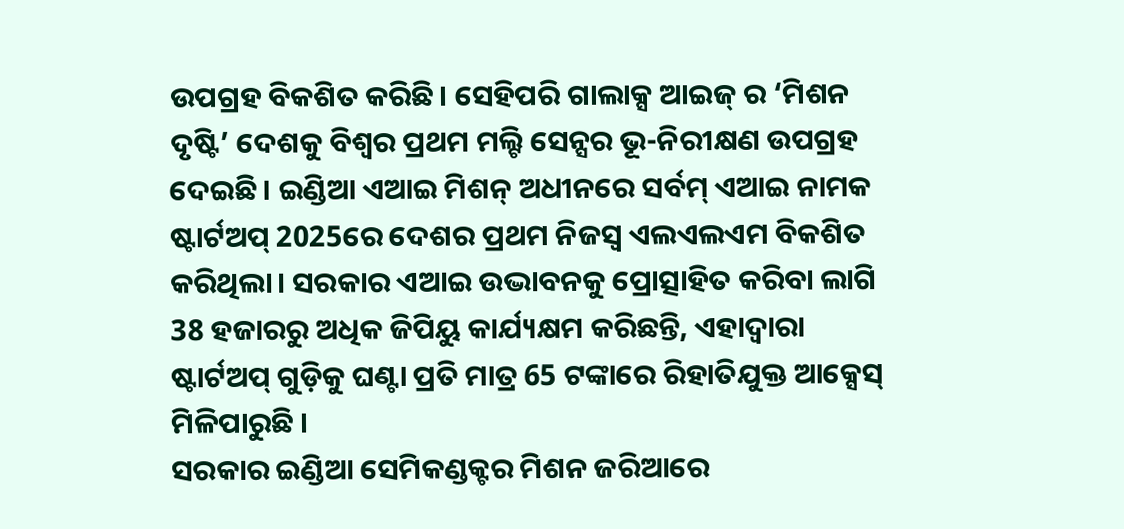ଉପଗ୍ରହ ବିକଶିତ କରିଛି। ସେହିପରି ଗାଲାକ୍ସ ଆଇଜ୍ ର ‘ମିଶନ ଦୃଷ୍ଟି’ ଦେଶକୁ ବିଶ୍ୱର ପ୍ରଥମ ମଲ୍ଟି ସେନ୍ସର ଭୂ-ନିରୀକ୍ଷଣ ଉପଗ୍ରହ ଦେଇଛି। ଇଣ୍ଡିଆ ଏଆଇ ମିଶନ୍ ଅଧୀନରେ ସର୍ବମ୍ ଏଆଇ ନାମକ ଷ୍ଟାର୍ଟଅପ୍ 2025ରେ ଦେଶର ପ୍ରଥମ ନିଜସ୍ୱ ଏଲଏଲଏମ ବିକଶିତ କରିଥିଲା। ସରକାର ଏଆଇ ଉଦ୍ଭାବନକୁ ପ୍ରୋତ୍ସାହିତ କରିବା ଲାଗି 38 ହଜାରରୁ ଅଧିକ ଜିପିୟୁ କାର୍ଯ୍ୟକ୍ଷମ କରିଛନ୍ତି, ଏହାଦ୍ୱାରା ଷ୍ଟାର୍ଟଅପ୍ ଗୁଡ଼ିକୁ ଘଣ୍ଟା ପ୍ରତି ମାତ୍ର 65 ଟଙ୍କାରେ ରିହାତିଯୁକ୍ତ ଆକ୍ସେସ୍ ମିଳିପାରୁଛି ।
ସରକାର ଇଣ୍ଡିଆ ସେମିକଣ୍ଡକ୍ଟର ମିଶନ ଜରିଆରେ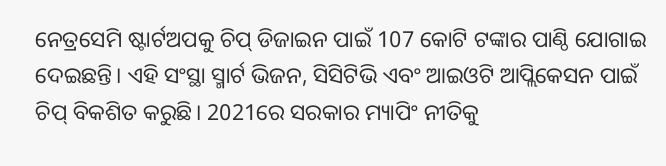ନେତ୍ରସେମି ଷ୍ଟାର୍ଟଅପକୁ ଚିପ୍ ଡିଜାଇନ ପାଇଁ 107 କୋଟି ଟଙ୍କାର ପାଣ୍ଠି ଯୋଗାଇ ଦେଇଛନ୍ତି। ଏହି ସଂସ୍ଥା ସ୍ମାର୍ଟ ଭିଜନ, ସିସିଟିଭି ଏବଂ ଆଇଓଟି ଆପ୍ଲିକେସନ ପାଇଁ ଚିପ୍ ବିକଶିତ କରୁଛି। 2021ରେ ସରକାର ମ୍ୟାପିଂ ନୀତିକୁ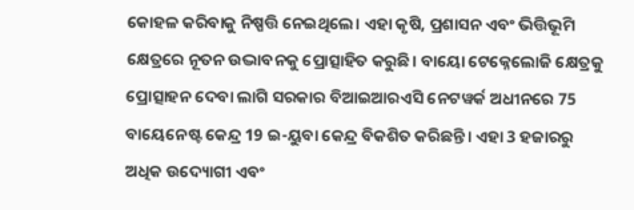କୋହଳ କରିବାକୁ ନିଷ୍ପତ୍ତି ନେଇଥିଲେ। ଏହା କୃଷି, ପ୍ରଶାସନ ଏବଂ ଭିତ୍ତିଭୂମି କ୍ଷେତ୍ରରେ ନୂତନ ଉଦ୍ଭାବନକୁ ପ୍ରୋତ୍ସାହିତ କରୁଛି। ବାୟୋ ଟେକ୍ନେଲୋଜି କ୍ଷେତ୍ରକୁ ପ୍ରୋତ୍ସାହନ ଦେବା ଲାଗି ସରକାର ବିଆଇଆରଏସି ନେଟୱର୍କ ଅଧୀନରେ 75 ବାୟେନେଷ୍ଟ କେନ୍ଦ୍ର 19 ଇ-ୟୁବା କେନ୍ଦ୍ର ବିକଶିତ କରିଛନ୍ତି। ଏହା 3 ହଜାରରୁ ଅଧିକ ଉଦ୍ୟୋଗୀ ଏବଂ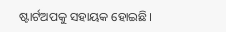ଷ୍ଟାର୍ଟଅପକୁ ସହାୟକ ହୋଇଛି।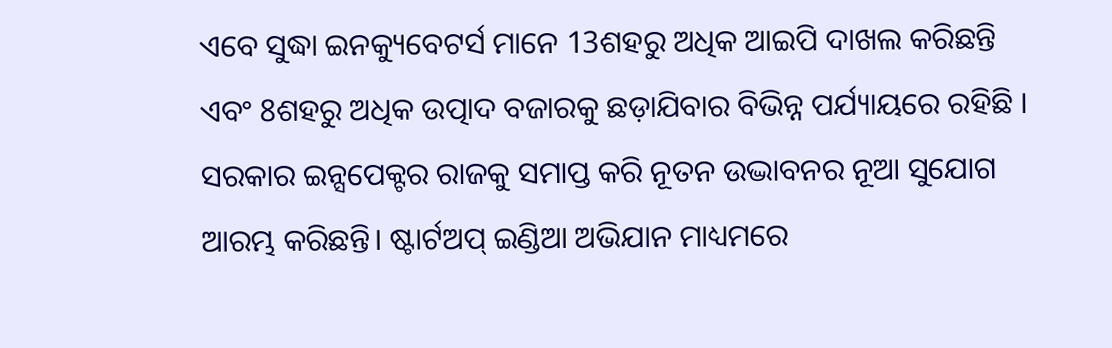ଏବେ ସୁଦ୍ଧା ଇନକ୍ୟୁବେଟର୍ସ ମାନେ 13ଶହରୁ ଅଧିକ ଆଇପି ଦାଖଲ କରିଛନ୍ତି ଏବଂ 8ଶହରୁ ଅଧିକ ଉତ୍ପାଦ ବଜାରକୁ ଛଡ଼ାଯିବାର ବିଭିନ୍ନ ପର୍ଯ୍ୟାୟରେ ରହିଛି । ସରକାର ଇନ୍ସପେକ୍ଟର ରାଜକୁ ସମାପ୍ତ କରି ନୂତନ ଉଦ୍ଭାବନର ନୂଆ ସୁଯୋଗ ଆରମ୍ଭ କରିଛନ୍ତି। ଷ୍ଟାର୍ଟଅପ୍ ଇଣ୍ଡିଆ ଅଭିଯାନ ମାଧ୍ୟମରେ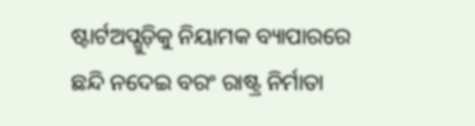ଷ୍ଟାର୍ଟଅପ୍ଗୁଡ଼ିକୁ ନିୟାମକ ବ୍ୟାପାରରେ ଛନ୍ଦି ନଦେଇ ବରଂ ରାଷ୍ଟ୍ର ନିର୍ମାତା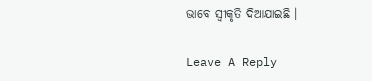ଭାବେ ସ୍ୱୀକୃତି ଦିଆଯାଇଛି ।

Leave A Reply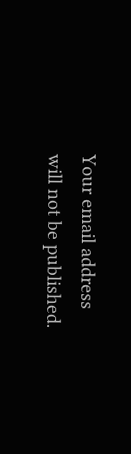Your email address will not be published.